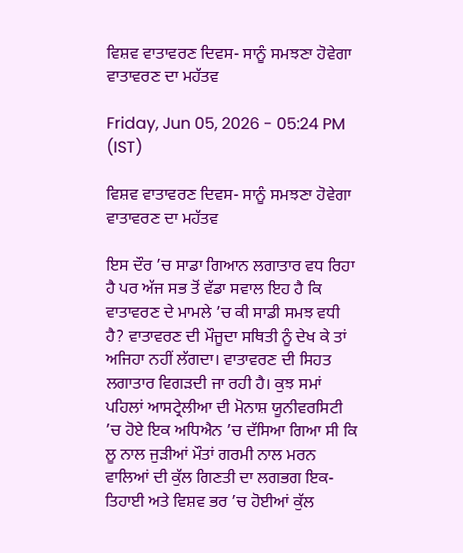ਵਿਸ਼ਵ ਵਾਤਾਵਰਣ ਦਿਵਸ- ਸਾਨੂੰ ਸਮਝਣਾ ਹੋਵੇਗਾ ਵਾਤਾਵਰਣ ਦਾ ਮਹੱਤਵ

Friday, Jun 05, 2026 - 05:24 PM (IST)

ਵਿਸ਼ਵ ਵਾਤਾਵਰਣ ਦਿਵਸ- ਸਾਨੂੰ ਸਮਝਣਾ ਹੋਵੇਗਾ ਵਾਤਾਵਰਣ ਦਾ ਮਹੱਤਵ

ਇਸ ਦੌਰ ’ਚ ਸਾਡਾ ਗਿਆਨ ਲਗਾਤਾਰ ਵਧ ਰਿਹਾ ਹੈ ਪਰ ਅੱਜ ਸਭ ਤੋਂ ਵੱਡਾ ਸਵਾਲ ਇਹ ਹੈ ਕਿ ਵਾਤਾਵਰਣ ਦੇ ਮਾਮਲੇ ’ਚ ਕੀ ਸਾਡੀ ਸਮਝ ਵਧੀ ਹੈ? ਵਾਤਾਵਰਣ ਦੀ ਮੌਜੂਦਾ ਸਥਿਤੀ ਨੂੰ ਦੇਖ ਕੇ ਤਾਂ ਅਜਿਹਾ ਨਹੀਂ ਲੱਗਦਾ। ਵਾਤਾਵਰਣ ਦੀ ਸਿਹਤ ਲਗਾਤਾਰ ਵਿਗੜਦੀ ਜਾ ਰਹੀ ਹੈ। ਕੁਝ ਸਮਾਂ ਪਹਿਲਾਂ ਆਸਟ੍ਰੇਲੀਆ ਦੀ ਮੋਨਾਸ਼ ਯੂਨੀਵਰਸਿਟੀ ’ਚ ਹੋਏ ਇਕ ਅਧਿਐਨ ’ਚ ਦੱਸਿਆ ਗਿਆ ਸੀ ਕਿ ਲੂ ਨਾਲ ਜੁੜੀਆਂ ਮੌਤਾਂ ਗਰਮੀ ਨਾਲ ਮਰਨ ਵਾਲਿਆਂ ਦੀ ਕੁੱਲ ਗਿਣਤੀ ਦਾ ਲਗਭਗ ਇਕ-ਤਿਹਾਈ ਅਤੇ ਵਿਸ਼ਵ ਭਰ ’ਚ ਹੋਈਆਂ ਕੁੱਲ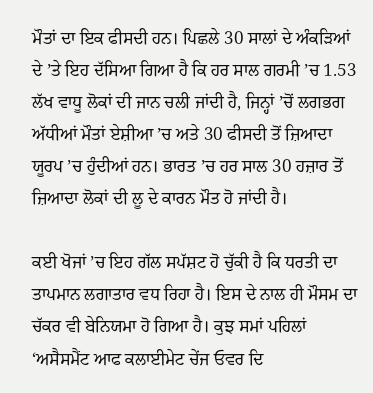ਮੌਤਾਂ ਦਾ ਇਕ ਫੀਸਦੀ ਹਨ। ਪਿਛਲੇ 30 ਸਾਲਾਂ ਦੇ ਅੰਕੜਿਆਂ ਦੇ ’ਤੇ ਇਹ ਦੱਸਿਆ ਗਿਆ ਹੈ ਕਿ ਹਰ ਸਾਲ ਗਰਮੀ ’ਚ 1.53 ਲੱਖ ਵਾਧੂ ਲੋਕਾਂ ਦੀ ਜਾਨ ਚਲੀ ਜਾਂਦੀ ਹੈ, ਜਿਨ੍ਹਾਂ ’ਚੋਂ ਲਗਭਗ ਅੱਧੀਆਂ ਮੌਤਾਂ ਏਸ਼ੀਆ ’ਚ ਅਤੇ 30 ਫੀਸਦੀ ਤੋਂ ਜ਼ਿਆਦਾ ਯੂਰਪ ’ਚ ਹੁੰਦੀਆਂ ਹਨ। ਭਾਰਤ ’ਚ ਹਰ ਸਾਲ 30 ਹਜ਼ਾਰ ਤੋਂ ਜ਼ਿਆਦਾ ਲੋਕਾਂ ਦੀ ਲੂ ਦੇ ਕਾਰਨ ਮੌਤ ਹੋ ਜਾਂਦੀ ਹੈ।

ਕਈ ਖੋਜਾਂ ’ਚ ਇਹ ਗੱਲ ਸਪੱਸ਼ਟ ਹੋ ਚੁੱਕੀ ਹੈ ਕਿ ਧਰਤੀ ਦਾ ਤਾਪਮਾਨ ਲਗਾਤਾਰ ਵਧ ਰਿਹਾ ਹੈ। ਇਸ ਦੇ ਨਾਲ ਹੀ ਮੌਸਮ ਦਾ ਚੱਕਰ ਵੀ ਬੇਨਿਯਮਾ ਹੋ ਗਿਆ ਹੈ। ਕੁਝ ਸਮਾਂ ਪਹਿਲਾਂ ‘ਅਸੈਸਮੈਂਟ ਆਫ ਕਲਾਈਮੇਟ ਚੇਂਜ ਓਵਰ ਦਿ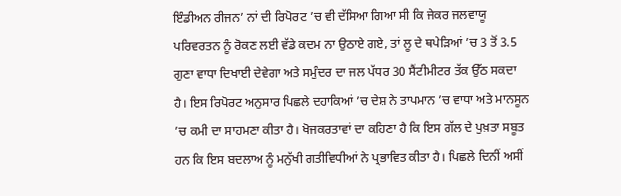ਇੰਡੀਅਨ ਰੀਜਨ’ ਨਾਂ ਦੀ ਰਿਪੋਰਟ ’ਚ ਵੀ ਦੱਸਿਆ ਗਿਆ ਸੀ ਕਿ ਜੇਕਰ ਜਲਵਾਯੂ ਪਰਿਵਰਤਨ ਨੂੰ ਰੋਕਣ ਲਈ ਵੱਡੇ ਕਦਮ ਨਾ ਉਠਾਏ ਗਏ, ਤਾਂ ਲੂ ਦੇ ਥਪੇੜਿਆਂ ’ਚ 3 ਤੋਂ 3.5 ਗੁਣਾ ਵਾਧਾ ਦਿਖਾਈ ਦੇਵੇਗਾ ਅਤੇ ਸਮੁੰਦਰ ਦਾ ਜਲ ਪੱਧਰ 30 ਸੈਂਟੀਮੀਟਰ ਤੱਕ ਉੱਠ ਸਕਦਾ ਹੈ। ਇਸ ਰਿਪੋਰਟ ਅਨੁਸਾਰ ਪਿਛਲੇ ਦਹਾਕਿਆਂ ’ਚ ਦੇਸ਼ ਨੇ ਤਾਪਮਾਨ ’ਚ ਵਾਧਾ ਅਤੇ ਮਾਨਸੂਨ ’ਚ ਕਮੀ ਦਾ ਸਾਹਮਣਾ ਕੀਤਾ ਹੈ। ਖੋਜਕਰਤਾਵਾਂ ਦਾ ਕਹਿਣਾ ਹੈ ਕਿ ਇਸ ਗੱਲ ਦੇ ਪੁਖ਼ਤਾ ਸਬੂਤ ਹਨ ਕਿ ਇਸ ਬਦਲਾਅ ਨੂੰ ਮਨੁੱਖੀ ਗਤੀਵਿਧੀਆਂ ਨੇ ਪ੍ਰਭਾਵਿਤ ਕੀਤਾ ਹੈ। ਪਿਛਲੇ ਦਿਨੀਂ ਅਸੀਂ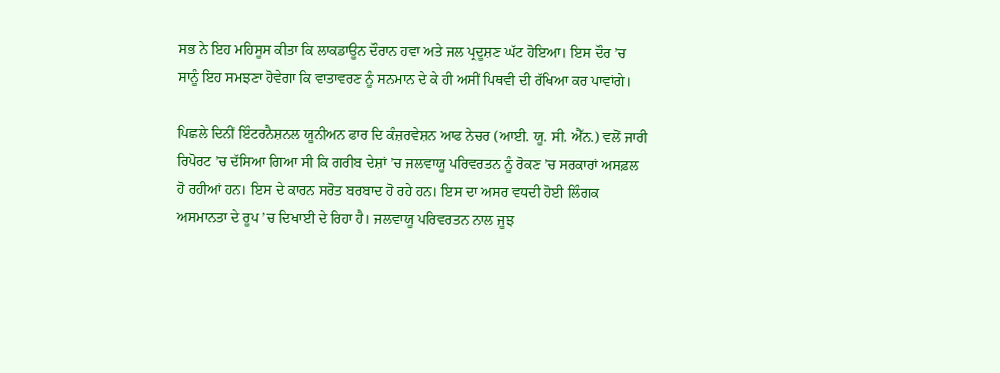ਸਭ ਨੇ ਇਹ ਮਹਿਸੂਸ ਕੀਤਾ ਕਿ ਲਾਕਡਾਊਨ ਦੌਰਾਨ ਹਵਾ ਅਤੇ ਜਲ ਪ੍ਰਦੂਸ਼ਣ ਘੱਟ ਹੋਇਆ। ਇਸ ਦੌਰ ’ਚ ਸਾਨੂੰ ਇਹ ਸਮਝਣਾ ਹੋਵੇਗਾ ਕਿ ਵਾਤਾਵਰਣ ਨੂੰ ਸਨਮਾਨ ਦੇ ਕੇ ਹੀ ਅਸੀਂ ਪਿਥਵੀ ਦੀ ਰੱਖਿਆ ਕਰ ਪਾਵਾਂਗੇ।

ਪਿਛਲੇ ਦਿਨੀਂ ਇੰਟਰਨੈਸ਼ਨਲ ਯੂਨੀਅਨ ਫਾਰ ਦਿ ਕੰਜ਼ਰਵੇਸ਼ਨ ਆਫ ਨੇਚਰ (ਆਈ. ਯੂ. ਸੀ. ਐੱਨ.) ਵਲੋਂ ਜਾਰੀ ਰਿਪੋਰਟ ’ਚ ਦੱਸਿਆ ਗਿਆ ਸੀ ਕਿ ਗਰੀਬ ਦੇਸ਼ਾਂ ’ਚ ਜਲਵਾਯੂ ਪਰਿਵਰਤਨ ਨੂੰ ਰੋਕਣ ’ਚ ਸਰਕਾਰਾਂ ਅਸਫ਼ਲ ਹੋ ਰਹੀਆਂ ਹਨ। ਇਸ ਦੇ ਕਾਰਨ ਸਰੋਤ ਬਰਬਾਦ ਹੋ ਰਹੇ ਹਨ। ਇਸ ਦਾ ਅਸਰ ਵਧਦੀ ਹੋਈ ਲਿੰਗਕ ਅਸਮਾਨਤਾ ਦੇ ਰੂਪ ’ਚ ਦਿਖਾਈ ਦੇ ਰਿਹਾ ਹੈ। ਜਲਵਾਯੂ ਪਰਿਵਰਤਨ ਨਾਲ ਜੂਝ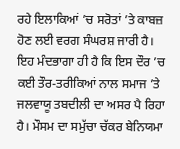ਰਹੇ ਇਲਾਕਿਆਂ ’ਚ ਸਰੋਤਾਂ ’ਤੇ ਕਾਬਜ਼ ਹੋਣ ਲਈ ਵਰਗ ਸੰਘਰਸ਼ ਜਾਰੀ ਹੈ। ਇਹ ਮੰਦਭਾਗਾ ਹੀ ਹੈ ਕਿ ਇਸ ਦੌਰ ’ਚ ਕਈ ਤੌਰ-ਤਰੀਕਿਆਂ ਨਾਲ ਸਮਾਜ ’ਤੇ ਜਲਵਾਯੂ ਤਬਦੀਲੀ ਦਾ ਅਸਰ ਪੈ ਰਿਹਾ ਹੈ। ਮੌਸਮ ਦਾ ਸਮੁੱਚਾ ਚੱਕਰ ਬੇਨਿਯਮਾ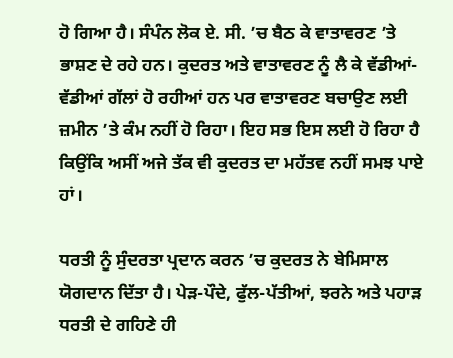ਹੋ ਗਿਆ ਹੈ। ਸੰਪੰਨ ਲੋਕ ਏ. ਸੀ. ’ਚ ਬੈਠ ਕੇ ਵਾਤਾਵਰਣ ’ਤੇ ਭਾਸ਼ਣ ਦੇ ਰਹੇ ਹਨ। ਕੁਦਰਤ ਅਤੇ ਵਾਤਾਵਰਣ ਨੂੰ ਲੈ ਕੇ ਵੱਡੀਆਂ-ਵੱਡੀਆਂ ਗੱਲਾਂ ਹੋ ਰਹੀਆਂ ਹਨ ਪਰ ਵਾਤਾਵਰਣ ਬਚਾਉਣ ਲਈ ਜ਼ਮੀਨ ’ਤੇ ਕੰਮ ਨਹੀਂ ਹੋ ਰਿਹਾ। ਇਹ ਸਭ ਇਸ ਲਈ ਹੋ ਰਿਹਾ ਹੈ ਕਿਉਂਕਿ ਅਸੀਂ ਅਜੇ ਤੱਕ ਵੀ ਕੁਦਰਤ ਦਾ ਮਹੱਤਵ ਨਹੀਂ ਸਮਝ ਪਾਏ ਹਾਂ।

ਧਰਤੀ ਨੂੰ ਸੁੰਦਰਤਾ ਪ੍ਰਦਾਨ ਕਰਨ ’ਚ ਕੁਦਰਤ ਨੇ ਬੇਮਿਸਾਲ ਯੋਗਦਾਨ ਦਿੱਤਾ ਹੈ। ਪੇੜ-ਪੌਦੇ, ਫੁੱਲ-ਪੱਤੀਆਂ, ਝਰਨੇ ਅਤੇ ਪਹਾੜ ਧਰਤੀ ਦੇ ਗਹਿਣੇ ਹੀ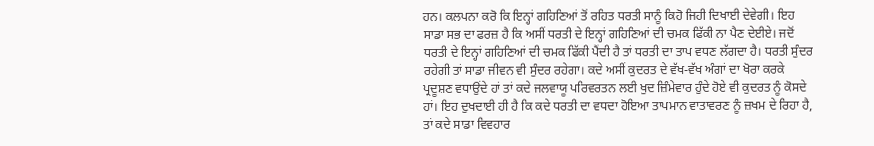ਹਨ। ਕਲਪਨਾ ਕਰੋ ਕਿ ਇਨ੍ਹਾਂ ਗਹਿਣਿਆਂ ਤੋਂ ਰਹਿਤ ਧਰਤੀ ਸਾਨੂੰ ਕਿਹੋ ਜਿਹੀ ਦਿਖਾਈ ਦੇਵੇਗੀ। ਇਹ ਸਾਡਾ ਸਭ ਦਾ ਫਰਜ਼ ਹੈ ਕਿ ਅਸੀਂ ਧਰਤੀ ਦੇ ਇਨ੍ਹਾਂ ਗਹਿਣਿਆਂ ਦੀ ਚਮਕ ਫਿੱਕੀ ਨਾ ਪੈਣ ਦੇਈਏ। ਜਦੋਂ ਧਰਤੀ ਦੇ ਇਨ੍ਹਾਂ ਗਹਿਣਿਆਂ ਦੀ ਚਮਕ ਫਿੱਕੀ ਪੈਂਦੀ ਹੈ ਤਾਂ ਧਰਤੀ ਦਾ ਤਾਪ ਵਧਣ ਲੱਗਦਾ ਹੈ। ਧਰਤੀ ਸੁੰਦਰ ਰਹੇਗੀ ਤਾਂ ਸਾਡਾ ਜੀਵਨ ਵੀ ਸੁੰਦਰ ਰਹੇਗਾ। ਕਦੇ ਅਸੀਂ ਕੁਦਰਤ ਦੇ ਵੱਖ-ਵੱਖ ਅੰਗਾਂ ਦਾ ਖੋਰਾ ਕਰਕੇ ਪ੍ਰਦੂਸ਼ਣ ਵਧਾਉਂਦੇ ਹਾਂ ਤਾਂ ਕਦੇ ਜਲਵਾਯੂ ਪਰਿਵਰਤਨ ਲਈ ਖੁਦ ਜ਼ਿੰਮੇਵਾਰ ਹੁੰਦੇ ਹੋਏ ਵੀ ਕੁਦਰਤ ਨੂੰ ਕੋਸਦੇ ਹਾਂ। ਇਹ ਦੁਖਦਾਈ ਹੀ ਹੈ ਕਿ ਕਦੇ ਧਰਤੀ ਦਾ ਵਧਦਾ ਹੋਇਆ ਤਾਪਮਾਨ ਵਾਤਾਵਰਣ ਨੂੰ ਜ਼ਖਮ ਦੇ ਰਿਹਾ ਹੈ, ਤਾਂ ਕਦੇ ਸਾਡਾ ਵਿਵਹਾਰ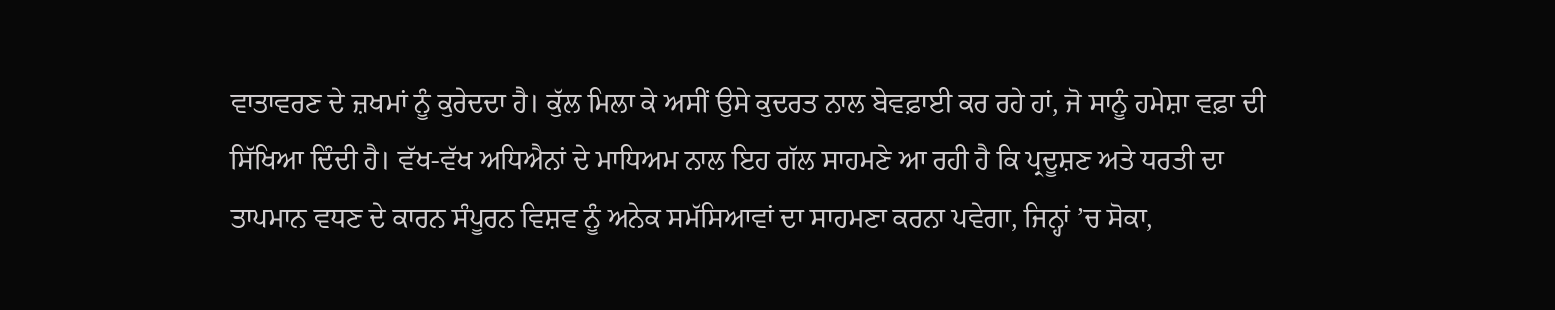ਵਾਤਾਵਰਣ ਦੇ ਜ਼ਖਮਾਂ ਨੂੰ ਕੁਰੇਦਦਾ ਹੈ। ਕੁੱਲ ਮਿਲਾ ਕੇ ਅਸੀਂ ਉਸੇ ਕੁਦਰਤ ਨਾਲ ਬੇਵਫ਼ਾਈ ਕਰ ਰਹੇ ਹਾਂ, ਜੋ ਸਾਨੂੰ ਹਮੇਸ਼ਾ ਵਫ਼ਾ ਦੀ ਸਿੱਖਿਆ ਦਿੰਦੀ ਹੈ। ਵੱਖ-ਵੱਖ ਅਧਿਐਨਾਂ ਦੇ ਮਾਧਿਅਮ ਨਾਲ ਇਹ ਗੱਲ ਸਾਹਮਣੇ ਆ ਰਹੀ ਹੈ ਕਿ ਪ੍ਰਦੂਸ਼ਣ ਅਤੇ ਧਰਤੀ ਦਾ ਤਾਪਮਾਨ ਵਧਣ ਦੇ ਕਾਰਨ ਸੰਪੂਰਨ ਵਿਸ਼ਵ ਨੂੰ ਅਨੇਕ ਸਮੱਸਿਆਵਾਂ ਦਾ ਸਾਹਮਣਾ ਕਰਨਾ ਪਵੇਗਾ, ਜਿਨ੍ਹਾਂ ’ਚ ਸੋਕਾ,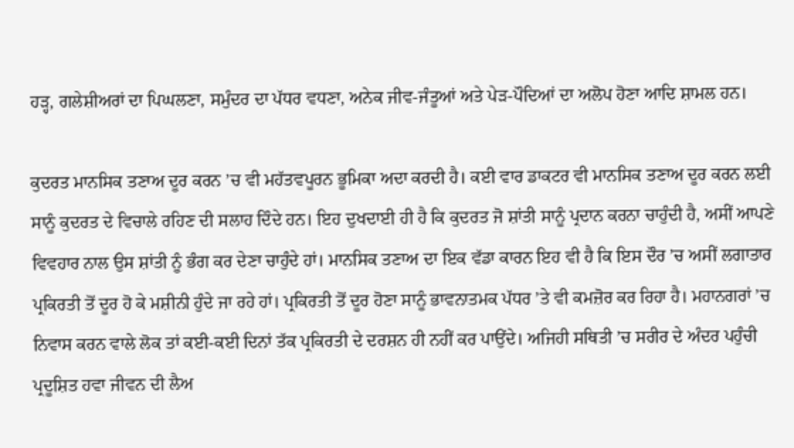ਹੜ੍ਹ, ਗਲੇਸ਼ੀਅਰਾਂ ਦਾ ਪਿਘਲਣਾ, ਸਮੁੰਦਰ ਦਾ ਪੱਧਰ ਵਧਣਾ, ਅਨੇਕ ਜੀਵ-ਜੰਤੂਆਂ ਅਤੇ ਪੇੜ-ਪੌਦਿਆਂ ਦਾ ਅਲੋਪ ਹੋਣਾ ਆਦਿ ਸ਼ਾਮਲ ਹਨ।

ਕੁਦਰਤ ਮਾਨਸਿਕ ਤਣਾਅ ਦੂਰ ਕਰਨ ’ਚ ਵੀ ਮਹੱਤਵਪੂਰਨ ਭੂਮਿਕਾ ਅਦਾ ਕਰਦੀ ਹੈ। ਕਈ ਵਾਰ ਡਾਕਟਰ ਵੀ ਮਾਨਸਿਕ ਤਣਾਅ ਦੂਰ ਕਰਨ ਲਈ ਸਾਨੂੰ ਕੁਦਰਤ ਦੇ ਵਿਚਾਲੇ ਰਹਿਣ ਦੀ ਸਲਾਹ ਦਿੰਦੇ ਹਨ। ਇਹ ਦੁਖਦਾਈ ਹੀ ਹੈ ਕਿ ਕੁਦਰਤ ਜੋ ਸ਼ਾਂਤੀ ਸਾਨੂੰ ਪ੍ਰਦਾਨ ਕਰਨਾ ਚਾਹੁੰਦੀ ਹੈ, ਅਸੀਂ ਆਪਣੇ ਵਿਵਹਾਰ ਨਾਲ ਉਸ ਸ਼ਾਂਤੀ ਨੂੰ ਭੰਗ ਕਰ ਦੇਣਾ ਚਾਹੁੰਦੇ ਹਾਂ। ਮਾਨਸਿਕ ਤਣਾਅ ਦਾ ਇਕ ਵੱਡਾ ਕਾਰਨ ਇਹ ਵੀ ਹੈ ਕਿ ਇਸ ਦੌਰ ’ਚ ਅਸੀਂ ਲਗਾਤਾਰ ਪ੍ਰਕਿਰਤੀ ਤੋਂ ਦੂਰ ਹੋ ਕੇ ਮਸ਼ੀਨੀ ਹੁੰਦੇ ਜਾ ਰਹੇ ਹਾਂ। ਪ੍ਰਕਿਰਤੀ ਤੋਂ ਦੂਰ ਹੋਣਾ ਸਾਨੂੰ ਭਾਵਨਾਤਮਕ ਪੱਧਰ ’ਤੇ ਵੀ ਕਮਜ਼ੋਰ ਕਰ ਰਿਹਾ ਹੈ। ਮਹਾਨਗਰਾਂ ’ਚ ਨਿਵਾਸ ਕਰਨ ਵਾਲੇ ਲੋਕ ਤਾਂ ਕਈ-ਕਈ ਦਿਨਾਂ ਤੱਕ ਪ੍ਰਕਿਰਤੀ ਦੇ ਦਰਸ਼ਨ ਹੀ ਨਹੀਂ ਕਰ ਪਾਉਂਦੇ। ਅਜਿਹੀ ਸਥਿਤੀ ’ਚ ਸਰੀਰ ਦੇ ਅੰਦਰ ਪਹੁੰਚੀ ਪ੍ਰਦੂਸ਼ਿਤ ਹਵਾ ਜੀਵਨ ਦੀ ਲੈਅ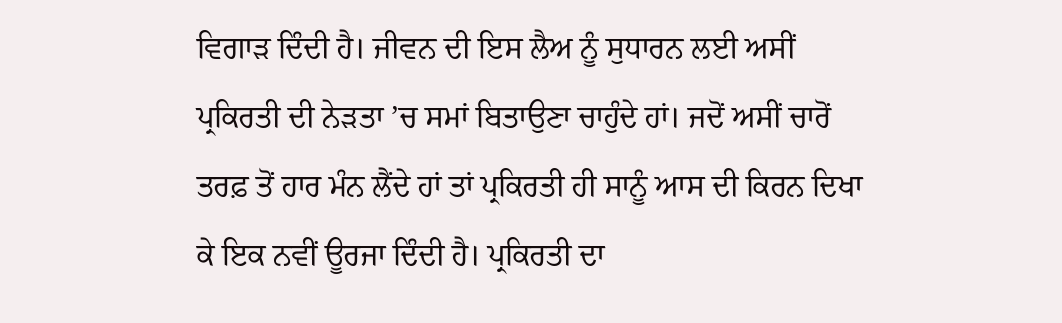ਵਿਗਾੜ ਦਿੰਦੀ ਹੈ। ਜੀਵਨ ਦੀ ਇਸ ਲੈਅ ਨੂੰ ਸੁਧਾਰਨ ਲਈ ਅਸੀਂ ਪ੍ਰਕਿਰਤੀ ਦੀ ਨੇੜਤਾ ’ਚ ਸਮਾਂ ਬਿਤਾਉਣਾ ਚਾਹੁੰਦੇ ਹਾਂ। ਜਦੋਂ ਅਸੀਂ ਚਾਰੋਂ ਤਰਫ਼ ਤੋਂ ਹਾਰ ਮੰਨ ਲੈਂਦੇ ਹਾਂ ਤਾਂ ਪ੍ਰਕਿਰਤੀ ਹੀ ਸਾਨੂੰ ਆਸ ਦੀ ਕਿਰਨ ਦਿਖਾ ਕੇ ਇਕ ਨਵੀਂ ਊਰਜਾ ਦਿੰਦੀ ਹੈ। ਪ੍ਰਕਿਰਤੀ ਦਾ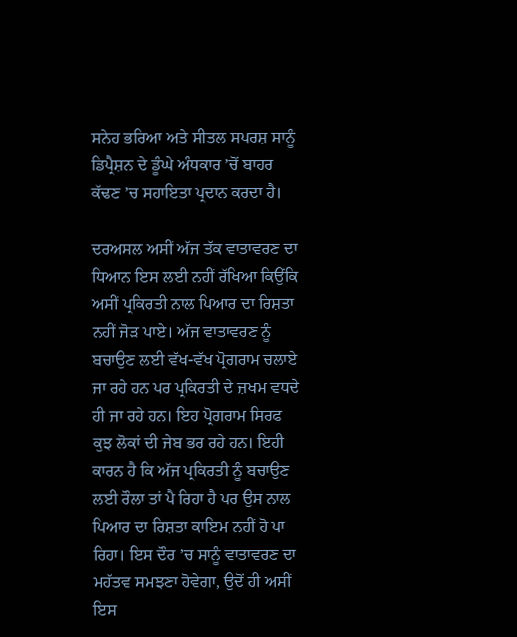ਸਨੇਹ ਭਰਿਆ ਅਤੇ ਸੀਤਲ ਸਪਰਸ਼ ਸਾਨੂੰ ਡਿਪ੍ਰੈਸ਼ਨ ਦੇ ਡੂੰਘੇ ਅੰਧਕਾਰ ’ਚੋਂ ਬਾਹਰ ਕੱਢਣ ’ਚ ਸਹਾਇਤਾ ਪ੍ਰਦਾਨ ਕਰਦਾ ਹੈ।

ਦਰਅਸਲ ਅਸੀਂ ਅੱਜ ਤੱਕ ਵਾਤਾਵਰਣ ਦਾ ਧਿਆਨ ਇਸ ਲਈ ਨਹੀਂ ਰੱਖਿਆ ਕਿਉਂਕਿ ਅਸੀਂ ਪ੍ਰਕਿਰਤੀ ਨਾਲ ਪਿਆਰ ਦਾ ਰਿਸ਼ਤਾ ਨਹੀਂ ਜੋੜ ਪਾਏ। ਅੱਜ ਵਾਤਾਵਰਣ ਨੂੰ ਬਚਾਉਣ ਲਈ ਵੱਖ-ਵੱਖ ਪ੍ਰੋਗਰਾਮ ਚਲਾਏ ਜਾ ਰਹੇ ਹਨ ਪਰ ਪ੍ਰਕਿਰਤੀ ਦੇ ਜ਼ਖਮ ਵਧਦੇ ਹੀ ਜਾ ਰਹੇ ਹਨ। ਇਹ ਪ੍ਰੋਗਰਾਮ ਸਿਰਫ ਕੁਝ ਲੋਕਾਂ ਦੀ ਜੇਬ ਭਰ ਰਹੇ ਹਨ। ਇਹੀ ਕਾਰਨ ਹੈ ਕਿ ਅੱਜ ਪ੍ਰਕਿਰਤੀ ਨੂੰ ਬਚਾਉਣ ਲਈ ਰੌਲਾ ਤਾਂ ਪੈ ਰਿਹਾ ਹੈ ਪਰ ਉਸ ਨਾਲ ਪਿਆਰ ਦਾ ਰਿਸ਼ਤਾ ਕਾਇਮ ਨਹੀਂ ਹੋ ਪਾ ਰਿਹਾ। ਇਸ ਦੌਰ ’ਚ ਸਾਨੂੰ ਵਾਤਾਵਰਣ ਦਾ ਮਹੱਤਵ ਸਮਝਣਾ ਹੋਵੇਗਾ, ਉਦੋਂ ਹੀ ਅਸੀਂ ਇਸ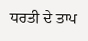ਧਰਤੀ ਦੇ ਤਾਪ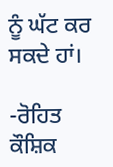ਨੂੰ ਘੱਟ ਕਰ ਸਕਦੇ ਹਾਂ।

-ਰੋਹਿਤ ਕੌਸ਼ਿਕ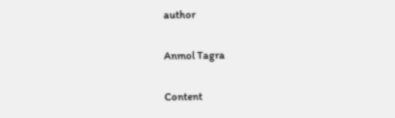author

Anmol Tagra

Content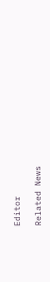Editor

Related News